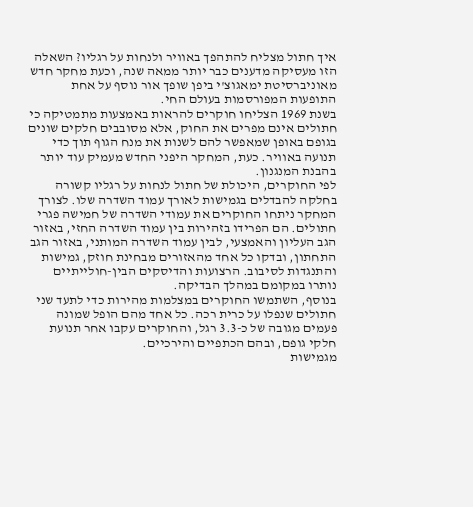איך חתול מצליח להתהפך באוויר ולנחות על רגליו? השאלה הזו מעסיקה מדענים כבר יותר ממאה שנה, וכעת מחקר חדש מאוניברסיטת ימאגוצ'י ביפן שופך אור נוסף על אחת התופעות המפורסמות בעולם החי.
בשנת 1969 הצליחו חוקרים להראות באמצעות מתמטיקה כי חתולים אינם מפרים את החוק, אלא מסובבים חלקים שונים בגופם באופן שמאפשר להם לשנות את מנח הגוף תוך כדי תנועה באוויר. כעת, המחקר היפני החדש מעמיק עוד יותר בהבנת המנגנון.
לפי החוקרים, היכולת של חתול לנחות על רגליו קשורה בחלקה להבדלים בגמישות לאורך עמוד השדרה שלו. לצורך המחקר ניתחו החוקרים את עמודי השדרה של חמישה פגרי חתולים. הם הפרידו בזהירות בין עמוד השדרה החזי, באזור הגב העליון והאמצעי, לבין עמוד השדרה המותני, באזור הגב התחתון, ובדקו כל אחד מהאזורים מבחינת חוזק, גמישות והתנגדות לסיבוב. הרצועות והדיסקים הבין-חולייתיים נותרו במקומם במהלך הבדיקה.
בנוסף, השתמשו החוקרים במצלמות מהירות כדי לתעד שני חתולים שנפלו על כרית רכה. כל אחד מהם הופל שמונה פעמים מגובה של כ-3.3 רגל, והחוקרים עקבו אחר תנועת חלקי גופם, ובהם הכתפיים והירכיים.
מגמישות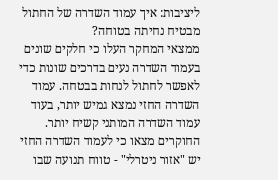ליציבות: איך עמוד השדרה של החתול מבטיח נחיתה בטוחה?
ממצאי המחקר העלו כי חלקים שונים בעמוד השדרה נעים בדרכים שונות כדי לאפשר לחתול לנחות בבטחה. עמוד השדרה החזי נמצא גמיש יותר, בעוד עמוד השדרה המותני קשיח יותר. החוקרים מצאו כי לעמוד השדרה החזי יש "אזור ניטרלי" - טווח תנועה שבו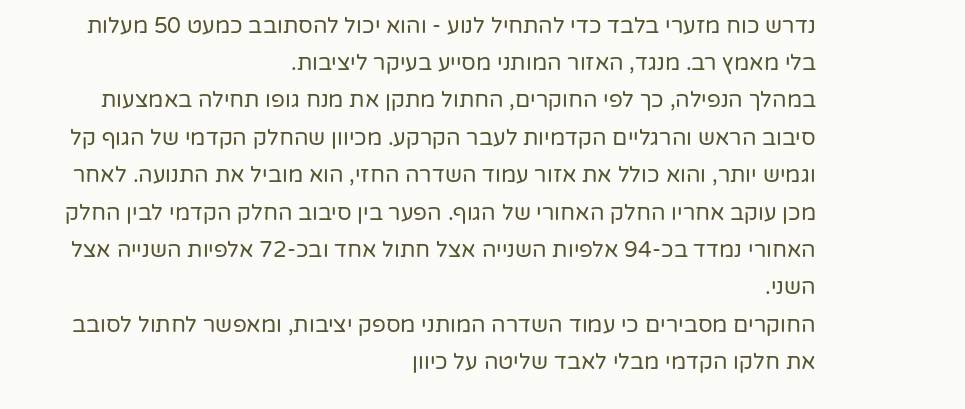נדרש כוח מזערי בלבד כדי להתחיל לנוע - והוא יכול להסתובב כמעט 50 מעלות בלי מאמץ רב. מנגד, האזור המותני מסייע בעיקר ליציבות.
במהלך הנפילה, כך לפי החוקרים, החתול מתקן את מנח גופו תחילה באמצעות סיבוב הראש והרגליים הקדמיות לעבר הקרקע. מכיוון שהחלק הקדמי של הגוף קל וגמיש יותר, והוא כולל את אזור עמוד השדרה החזי, הוא מוביל את התנועה. לאחר מכן עוקב אחריו החלק האחורי של הגוף. הפער בין סיבוב החלק הקדמי לבין החלק האחורי נמדד בכ-94 אלפיות השנייה אצל חתול אחד ובכ-72 אלפיות השנייה אצל השני.
החוקרים מסבירים כי עמוד השדרה המותני מספק יציבות, ומאפשר לחתול לסובב את חלקו הקדמי מבלי לאבד שליטה על כיוון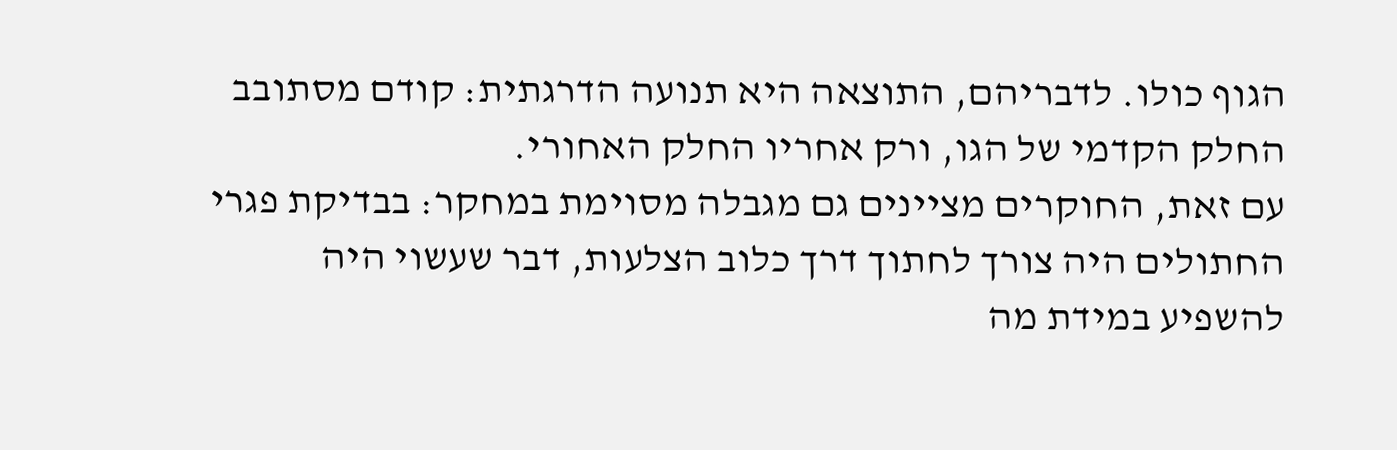הגוף כולו. לדבריהם, התוצאה היא תנועה הדרגתית: קודם מסתובב החלק הקדמי של הגו, ורק אחריו החלק האחורי.
עם זאת, החוקרים מציינים גם מגבלה מסוימת במחקר: בבדיקת פגרי החתולים היה צורך לחתוך דרך כלוב הצלעות, דבר שעשוי היה להשפיע במידת מה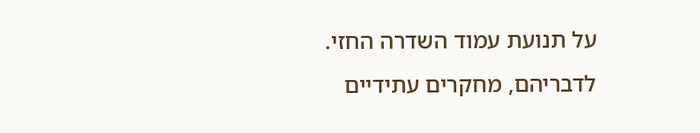על תנועת עמוד השדרה החזי. לדבריהם, מחקרים עתידיים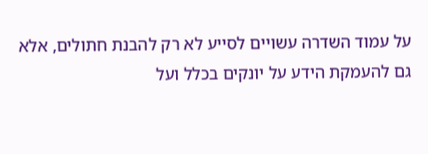על עמוד השדרה עשויים לסייע לא רק להבנת חתולים, אלא גם להעמקת הידע על יונקים בכלל ועל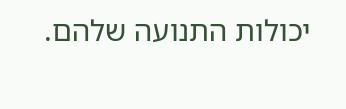יכולות התנועה שלהם.